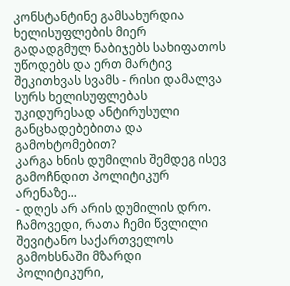კონსტანტინე გამსახურდია ხელისუფლების მიერ გადადგმულ ნაბიჯებს სახიფათოს უწოდებს და ერთ მარტივ შეკითხვას სვამს - რისი დამალვა სურს ხელისუფლებას უკიდურესად ანტირუსული განცხადებებითა და გამოხტომებით?
კარგა ხნის დუმილის შემდეგ ისევ გამოჩნდით პოლიტიკურ არენაზე...
- დღეს არ არის დუმილის დრო. ჩამოვედი, რათა ჩემი წვლილი შევიტანო საქართველოს გამოხსნაში მზარდი პოლიტიკური,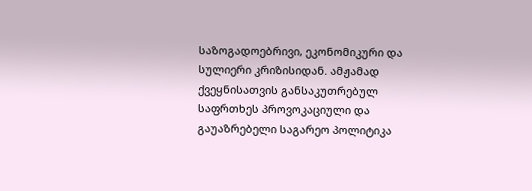საზოგადოებრივი, ეკონომიკური და სულიერი კრიზისიდან. ამჟამად ქვეყნისათვის განსაკუთრებულ საფრთხეს პროვოკაციული და გაუაზრებელი საგარეო პოლიტიკა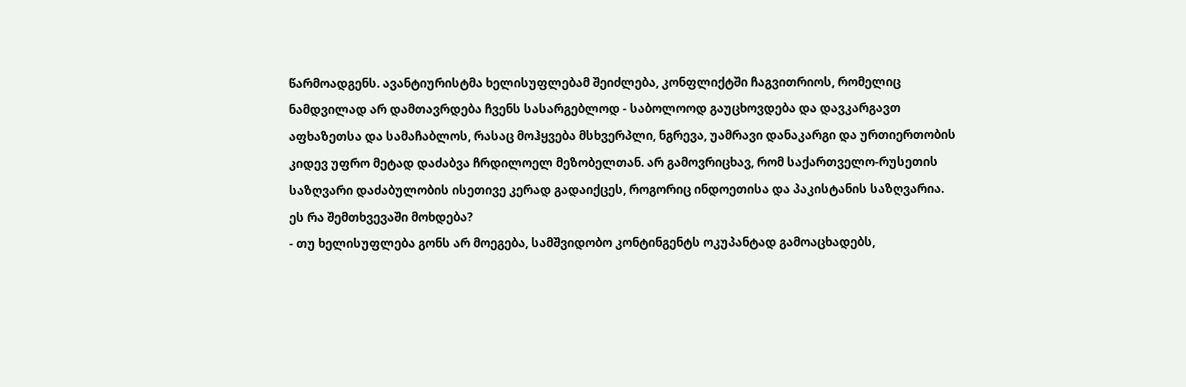წარმოადგენს. ავანტიურისტმა ხელისუფლებამ შეიძლება, კონფლიქტში ჩაგვითრიოს, რომელიც ნამდვილად არ დამთავრდება ჩვენს სასარგებლოდ - საბოლოოდ გაუცხოვდება და დავკარგავთ აფხაზეთსა და სამაჩაბლოს, რასაც მოჰყვება მსხვერპლი, ნგრევა, უამრავი დანაკარგი და ურთიერთობის კიდევ უფრო მეტად დაძაბვა ჩრდილოელ მეზობელთან. არ გამოვრიცხავ, რომ საქართველო-რუსეთის საზღვარი დაძაბულობის ისეთივე კერად გადაიქცეს, როგორიც ინდოეთისა და პაკისტანის საზღვარია.
ეს რა შემთხვევაში მოხდება?
- თუ ხელისუფლება გონს არ მოეგება, სამშვიდობო კონტინგენტს ოკუპანტად გამოაცხადებს,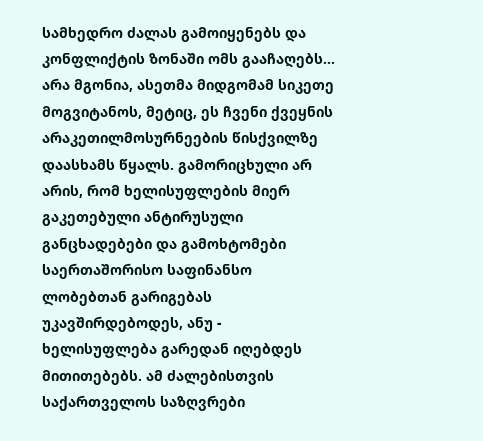სამხედრო ძალას გამოიყენებს და კონფლიქტის ზონაში ომს გააჩაღებს... არა მგონია, ასეთმა მიდგომამ სიკეთე მოგვიტანოს, მეტიც, ეს ჩვენი ქვეყნის არაკეთილმოსურნეების წისქვილზე დაასხამს წყალს. გამორიცხული არ არის, რომ ხელისუფლების მიერ გაკეთებული ანტირუსული განცხადებები და გამოხტომები საერთაშორისო საფინანსო ლობებთან გარიგებას უკავშირდებოდეს, ანუ - ხელისუფლება გარედან იღებდეს მითითებებს. ამ ძალებისთვის საქართველოს საზღვრები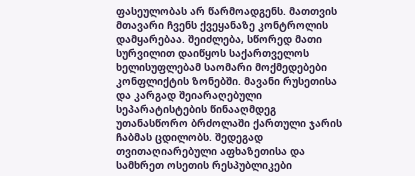ფასეულობას არ წარმოადგენს. მათთვის მთავარი ჩვენს ქვეყანაზე კონტროლის დამყარებაა. შეიძლება, სწორედ მათი სურვილით დაიწყოს საქართველოს ხელისუფლებამ საომარი მოქმედებები კონფლიქტის ზონებში. მავანი რუსეთისა და კარგად შეიარაღებული სეპარატისტების წინააღმდეგ უთანასწორო ბრძოლაში ქართული ჯარის ჩაბმას ცდილობს. შედეგად თვითაღიარებული აფხაზეთისა და სამხრეთ ოსეთის რესპუბლიკები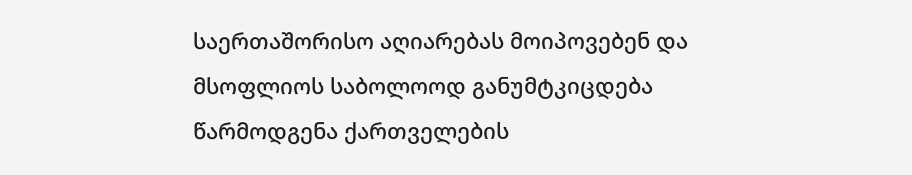საერთაშორისო აღიარებას მოიპოვებენ და მსოფლიოს საბოლოოდ განუმტკიცდება წარმოდგენა ქართველების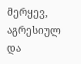მერყევ, აგრესიულ და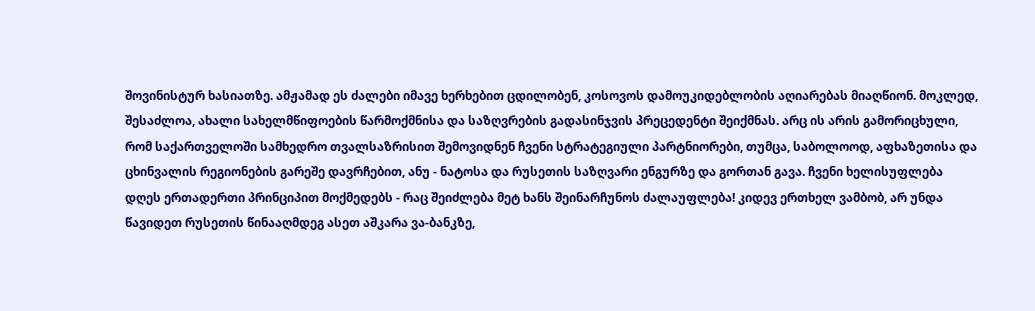შოვინისტურ ხასიათზე. ამჟამად ეს ძალები იმავე ხერხებით ცდილობენ, კოსოვოს დამოუკიდებლობის აღიარებას მიაღწიონ. მოკლედ, შესაძლოა, ახალი სახელმწიფოების წარმოქმნისა და საზღვრების გადასინჯვის პრეცედენტი შეიქმნას. არც ის არის გამორიცხული, რომ საქართველოში სამხედრო თვალსაზრისით შემოვიდნენ ჩვენი სტრატეგიული პარტნიორები, თუმცა, საბოლოოდ, აფხაზეთისა და ცხინვალის რეგიონების გარეშე დავრჩებით, ანუ - ნატოსა და რუსეთის საზღვარი ენგურზე და გორთან გავა. ჩვენი ხელისუფლება დღეს ერთადერთი პრინციპით მოქმედებს - რაც შეიძლება მეტ ხანს შეინარჩუნოს ძალაუფლება! კიდევ ერთხელ ვამბობ, არ უნდა წავიდეთ რუსეთის წინააღმდეგ ასეთ აშკარა ვა-ბანკზე,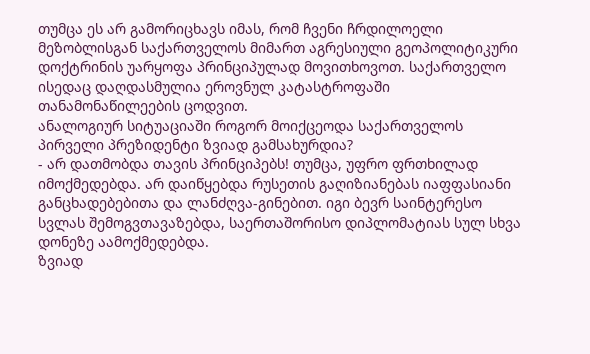თუმცა ეს არ გამორიცხავს იმას, რომ ჩვენი ჩრდილოელი მეზობლისგან საქართველოს მიმართ აგრესიული გეოპოლიტიკური დოქტრინის უარყოფა პრინციპულად მოვითხოვოთ. საქართველო ისედაც დაღდასმულია ეროვნულ კატასტროფაში თანამონაწილეების ცოდვით.
ანალოგიურ სიტუაციაში როგორ მოიქცეოდა საქართველოს პირველი პრეზიდენტი ზვიად გამსახურდია?
- არ დათმობდა თავის პრინციპებს! თუმცა, უფრო ფრთხილად იმოქმედებდა. არ დაიწყებდა რუსეთის გაღიზიანებას იაფფასიანი განცხადებებითა და ლანძღვა-გინებით. იგი ბევრ საინტერესო სვლას შემოგვთავაზებდა, საერთაშორისო დიპლომატიას სულ სხვა დონეზე აამოქმედებდა.
ზვიად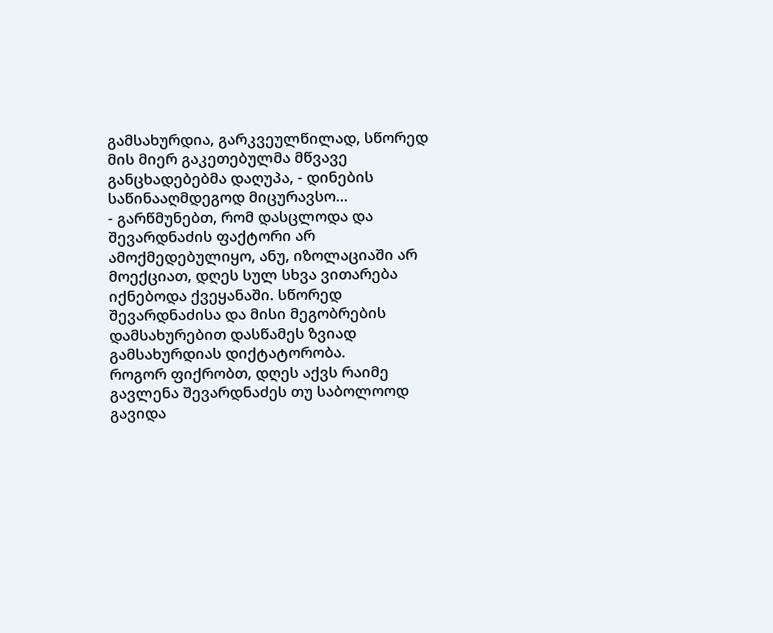გამსახურდია, გარკვეულწილად, სწორედ მის მიერ გაკეთებულმა მწვავე განცხადებებმა დაღუპა, - დინების საწინააღმდეგოდ მიცურავსო...
- გარწმუნებთ, რომ დასცლოდა და შევარდნაძის ფაქტორი არ ამოქმედებულიყო, ანუ, იზოლაციაში არ მოექციათ, დღეს სულ სხვა ვითარება იქნებოდა ქვეყანაში. სწორედ შევარდნაძისა და მისი მეგობრების დამსახურებით დასწამეს ზვიად გამსახურდიას დიქტატორობა.
როგორ ფიქრობთ, დღეს აქვს რაიმე გავლენა შევარდნაძეს თუ საბოლოოდ გავიდა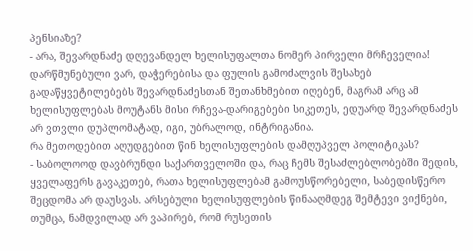პენსიაზე?
- არა, შევარდნაძე დღევანდელ ხელისუფალთა ნომერ პირველი მრჩეველია! დარწმუნებული ვარ, დაჭერებისა და ფულის გამოძალვის შესახებ გადაწყვეტილებებს შევარდნაძესთან შეთანხმებით იღებენ, მაგრამ არც ამ ხელისუფლებას მოუტანს მისი რჩევა-დარიგებები სიკეთეს, ედუარდ შევარდნაძეს არ ვთვლი დუპლომატად, იგი, უბრალოდ, ინტრიგანია.
რა მეთოდებით აღუდგებით წინ ხელისუფლების დამღუპველ პოლიტიკას?
- საბოლოოდ დავბრუნდი საქართველოში და, რაც ჩემს შესაძლებლობებში შედის, ყველაფერს გავაკეთებ, რათა ხელისუფლებამ გამოუსწორებელი, საბედისწერო შეცდომა არ დაუსვას. არსებული ხელისუფლების წინააღმდეგ შემტევი ვიქნები, თუმცა, ნამდვილად არ ვაპირებ, რომ რუსეთის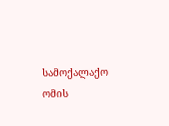სამოქალაქო ომის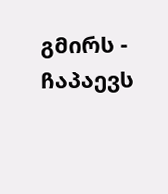გმირს - ჩაპაევს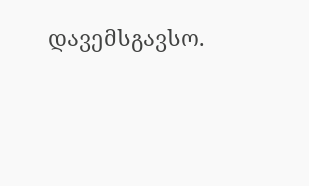დავემსგავსო.